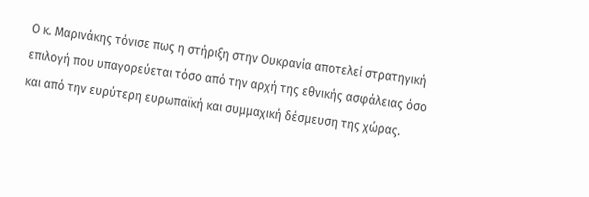Ο κ. Μαρινάκης τόνισε πως η στήριξη στην Ουκρανία αποτελεί στρατηγική επιλογή που υπαγορεύεται τόσο από την αρχή της εθνικής ασφάλειας όσο και από την ευρύτερη ευρωπαϊκή και συμμαχική δέσμευση της χώρας.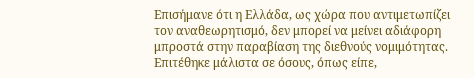Επισήμανε ότι η Ελλάδα, ως χώρα που αντιμετωπίζει τον αναθεωρητισμό, δεν μπορεί να μείνει αδιάφορη μπροστά στην παραβίαση της διεθνούς νομιμότητας. Επιτέθηκε μάλιστα σε όσους, όπως είπε,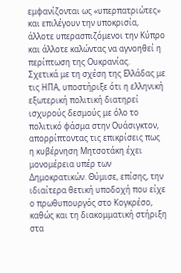εμφανίζονται ως «υπερπατριώτες» και επιλέγουν την υποκρισία, άλλοτε υπερασπιζόμενοι την Κύπρο και άλλοτε καλώντας να αγνοηθεί η περίπτωση της Ουκρανίας.
Σχετικά με τη σχέση της Ελλάδας με τις ΗΠΑ, υποστήριξε ότι η ελληνική εξωτερική πολιτική διατηρεί ισχυρούς δεσμούς με όλο το πολιτικό φάσμα στην Ουάσιγκτον, απορρίπτοντας τις επικρίσεις πως η κυβέρνηση Μητσοτάκη έχει μονομέρεια υπέρ των Δημοκρατικών. Θύμισε, επίσης, την ιδιαίτερα θετική υποδοχή που είχε ο πρωθυπουργός στο Κογκρέσο, καθώς και τη διακομματική στήριξη στα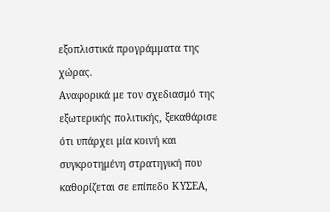εξοπλιστικά προγράμματα της χώρας.
Αναφορικά με τον σχεδιασμό της εξωτερικής πολιτικής, ξεκαθάρισε ότι υπάρχει μία κοινή και συγκροτημένη στρατηγική που καθορίζεται σε επίπεδο ΚΥΣΕΑ,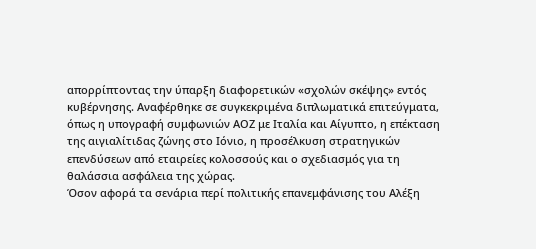απορρίπτοντας την ύπαρξη διαφορετικών «σχολών σκέψης» εντός κυβέρνησης. Αναφέρθηκε σε συγκεκριμένα διπλωματικά επιτεύγματα, όπως η υπογραφή συμφωνιών ΑΟΖ με Ιταλία και Αίγυπτο, η επέκταση της αιγιαλίτιδας ζώνης στο Ιόνιο, η προσέλκυση στρατηγικών επενδύσεων από εταιρείες κολοσσούς και ο σχεδιασμός για τη θαλάσσια ασφάλεια της χώρας.
Όσον αφορά τα σενάρια περί πολιτικής επανεμφάνισης του Αλέξη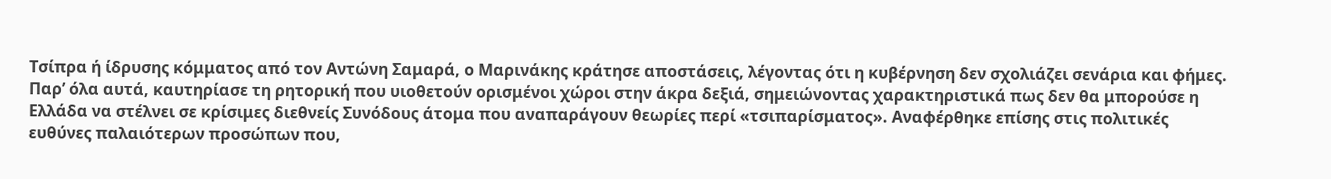Τσίπρα ή ίδρυσης κόμματος από τον Αντώνη Σαμαρά, ο Μαρινάκης κράτησε αποστάσεις, λέγοντας ότι η κυβέρνηση δεν σχολιάζει σενάρια και φήμες. Παρ’ όλα αυτά, καυτηρίασε τη ρητορική που υιοθετούν ορισμένοι χώροι στην άκρα δεξιά, σημειώνοντας χαρακτηριστικά πως δεν θα μπορούσε η Ελλάδα να στέλνει σε κρίσιμες διεθνείς Συνόδους άτομα που αναπαράγουν θεωρίες περί «τσιπαρίσματος». Αναφέρθηκε επίσης στις πολιτικές ευθύνες παλαιότερων προσώπων που,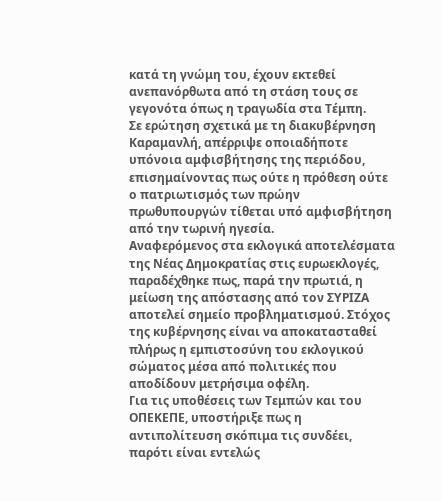κατά τη γνώμη του, έχουν εκτεθεί ανεπανόρθωτα από τη στάση τους σε γεγονότα όπως η τραγωδία στα Τέμπη.
Σε ερώτηση σχετικά με τη διακυβέρνηση Καραμανλή, απέρριψε οποιαδήποτε υπόνοια αμφισβήτησης της περιόδου, επισημαίνοντας πως ούτε η πρόθεση ούτε ο πατριωτισμός των πρώην πρωθυπουργών τίθεται υπό αμφισβήτηση από την τωρινή ηγεσία.
Αναφερόμενος στα εκλογικά αποτελέσματα της Νέας Δημοκρατίας στις ευρωεκλογές, παραδέχθηκε πως, παρά την πρωτιά, η μείωση της απόστασης από τον ΣΥΡΙΖΑ αποτελεί σημείο προβληματισμού. Στόχος της κυβέρνησης είναι να αποκατασταθεί πλήρως η εμπιστοσύνη του εκλογικού σώματος μέσα από πολιτικές που αποδίδουν μετρήσιμα οφέλη.
Για τις υποθέσεις των Τεμπών και του ΟΠΕΚΕΠΕ, υποστήριξε πως η αντιπολίτευση σκόπιμα τις συνδέει, παρότι είναι εντελώς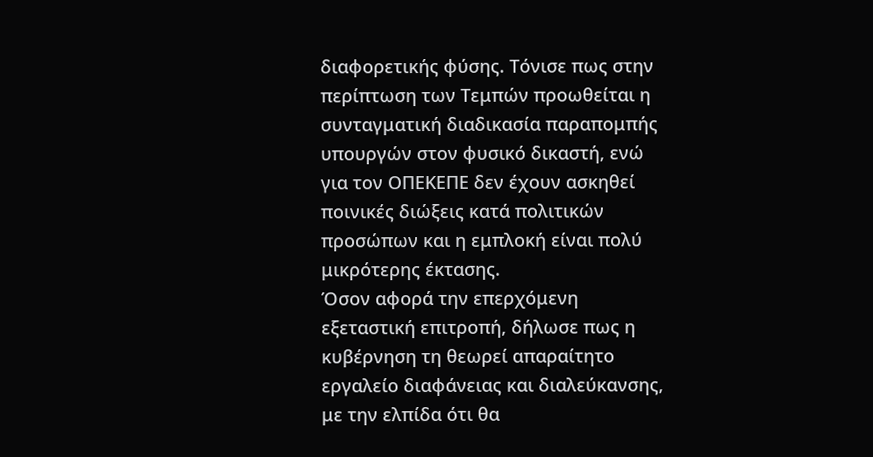διαφορετικής φύσης. Τόνισε πως στην περίπτωση των Τεμπών προωθείται η συνταγματική διαδικασία παραπομπής υπουργών στον φυσικό δικαστή, ενώ για τον ΟΠΕΚΕΠΕ δεν έχουν ασκηθεί ποινικές διώξεις κατά πολιτικών προσώπων και η εμπλοκή είναι πολύ μικρότερης έκτασης.
Όσον αφορά την επερχόμενη εξεταστική επιτροπή, δήλωσε πως η κυβέρνηση τη θεωρεί απαραίτητο εργαλείο διαφάνειας και διαλεύκανσης, με την ελπίδα ότι θα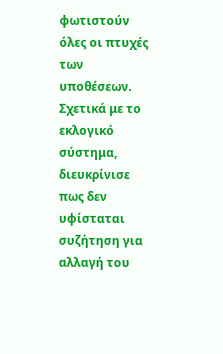φωτιστούν όλες οι πτυχές των υποθέσεων.
Σχετικά με το εκλογικό σύστημα, διευκρίνισε πως δεν υφίσταται συζήτηση για αλλαγή του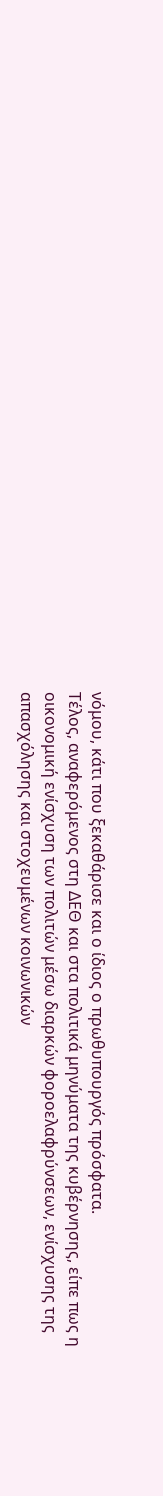νόμου, κάτι που ξεκαθάρισε και ο ίδιος ο πρωθυπουργός πρόσφατα.
Τέλος, αναφερόμενος στη ΔΕΘ και στα πολιτικά μηνύματα της κυβέρνησης, είπε πως η οικονομική ενίσχυση των πολιτών μέσω διαρκών φοροελαφρύνσεων, ενίσχυσης της απασχόλησης και στοχευμένων κοινωνικών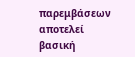παρεμβάσεων αποτελεί βασική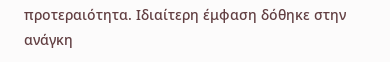προτεραιότητα. Ιδιαίτερη έμφαση δόθηκε στην ανάγκη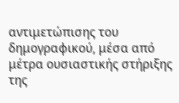αντιμετώπισης του δημογραφικού, μέσα από μέτρα ουσιαστικής στήριξης της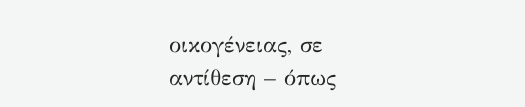οικογένειας, σε αντίθεση – όπως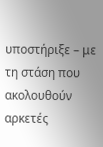υποστήριξε – με τη στάση που ακολουθούν αρκετές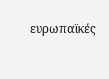ευρωπαϊκές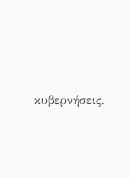κυβερνήσεις.